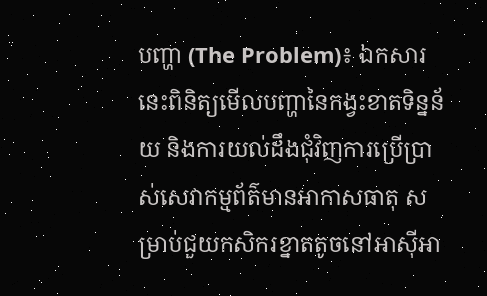បញ្ហា (The Problem)៖ ឯកសារនេះពិនិត្យមើលបញ្ហានៃកង្វះខាតទិន្នន័យ និងការយល់ដឹងជុំវិញការប្រើប្រាស់សេវាកម្មព័ត៌មានអាកាសធាតុ សម្រាប់ជួយកសិករខ្នាតតូចនៅអាស៊ីអា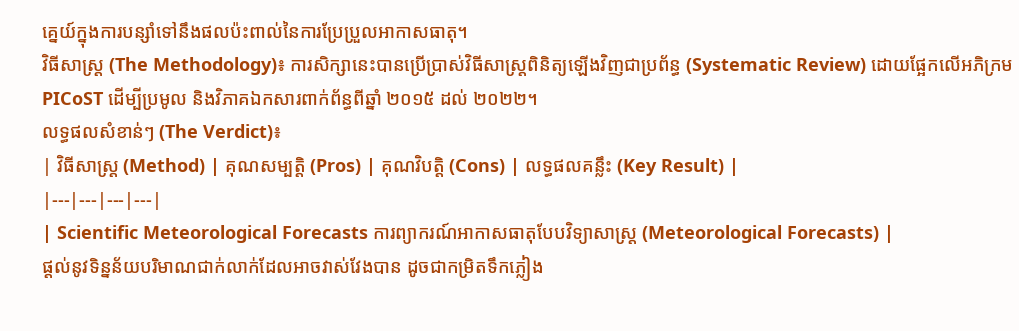គ្នេយ៍ក្នុងការបន្សាំទៅនឹងផលប៉ះពាល់នៃការប្រែប្រួលអាកាសធាតុ។
វិធីសាស្ត្រ (The Methodology)៖ ការសិក្សានេះបានប្រើប្រាស់វិធីសាស្ត្រពិនិត្យឡើងវិញជាប្រព័ន្ធ (Systematic Review) ដោយផ្អែកលើអភិក្រម PICoST ដើម្បីប្រមូល និងវិភាគឯកសារពាក់ព័ន្ធពីឆ្នាំ ២០១៥ ដល់ ២០២២។
លទ្ធផលសំខាន់ៗ (The Verdict)៖
| វិធីសាស្ត្រ (Method) | គុណសម្បត្តិ (Pros) | គុណវិបត្តិ (Cons) | លទ្ធផលគន្លឹះ (Key Result) |
|---|---|---|---|
| Scientific Meteorological Forecasts ការព្យាករណ៍អាកាសធាតុបែបវិទ្យាសាស្ត្រ (Meteorological Forecasts) |
ផ្តល់នូវទិន្នន័យបរិមាណជាក់លាក់ដែលអាចវាស់វែងបាន ដូចជាកម្រិតទឹកភ្លៀង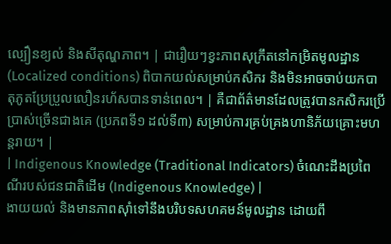ល្បឿនខ្យល់ និងសីតុណ្ហភាព។ | ជារឿយៗខ្វះភាពសុក្រឹតនៅកម្រិតមូលដ្ឋាន (Localized conditions) ពិបាកយល់សម្រាប់កសិករ និងមិនអាចចាប់យកបាតុភូតប្រែប្រួលលឿនរហ័សបានទាន់ពេល។ | គឺជាព័ត៌មានដែលត្រូវបានកសិករប្រើប្រាស់ច្រើនជាងគេ (ប្រភពទី១ ដល់ទី៣) សម្រាប់ការគ្រប់គ្រងហានិភ័យគ្រោះមហន្តរាយ។ |
| Indigenous Knowledge (Traditional Indicators) ចំណេះដឹងប្រពៃណីរបស់ជនជាតិដើម (Indigenous Knowledge) |
ងាយយល់ និងមានភាពស៊ាំទៅនឹងបរិបទសហគមន៍មូលដ្ឋាន ដោយពឹ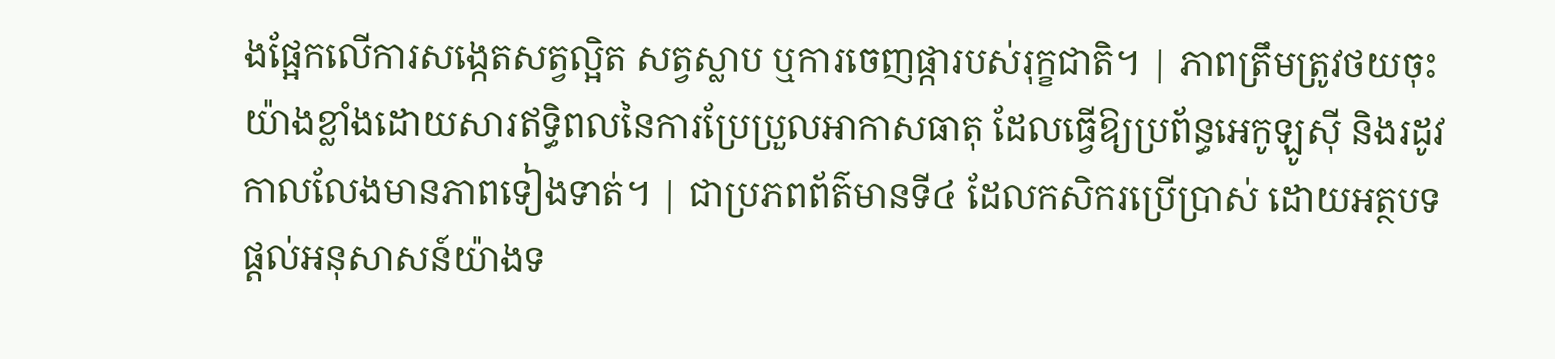ងផ្អែកលើការសង្កេតសត្វល្អិត សត្វស្លាប ឬការចេញផ្ការបស់រុក្ខជាតិ។ | ភាពត្រឹមត្រូវថយចុះយ៉ាងខ្លាំងដោយសារឥទ្ធិពលនៃការប្រែប្រួលអាកាសធាតុ ដែលធ្វើឱ្យប្រព័ន្ធអេកូឡូស៊ី និងរដូវកាលលែងមានភាពទៀងទាត់។ | ជាប្រភពព័ត៌មានទី៤ ដែលកសិករប្រើប្រាស់ ដោយអត្ថបទផ្តល់អនុសាសន៍យ៉ាងទ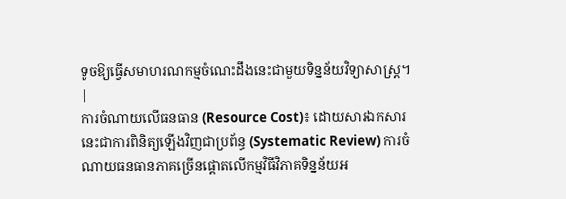ទូចឱ្យធ្វើសមាហរណកម្មចំណេះដឹងនេះជាមួយទិន្នន័យវិទ្យាសាស្ត្រ។ |
ការចំណាយលើធនធាន (Resource Cost)៖ ដោយសារឯកសារនេះជាការពិនិត្យឡើងវិញជាប្រព័ន្ធ (Systematic Review) ការចំណាយធនធានភាគច្រើនផ្តោតលើកម្មវិធីវិភាគទិន្នន័យអ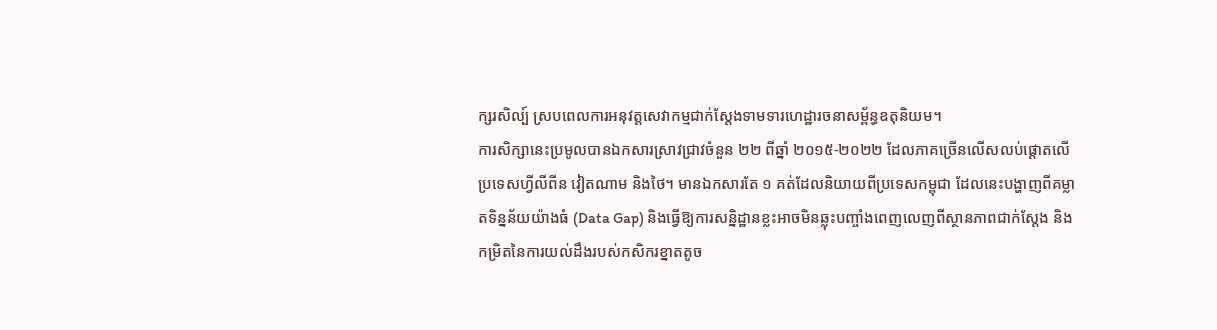ក្សរសិល្ប៍ ស្របពេលការអនុវត្តសេវាកម្មជាក់ស្តែងទាមទារហេដ្ឋារចនាសម្ព័ន្ធឧតុនិយម។
ការសិក្សានេះប្រមូលបានឯកសារស្រាវជ្រាវចំនួន ២២ ពីឆ្នាំ ២០១៥-២០២២ ដែលភាគច្រើនលើសលប់ផ្តោតលើប្រទេសហ្វីលីពីន វៀតណាម និងថៃ។ មានឯកសារតែ ១ គត់ដែលនិយាយពីប្រទេសកម្ពុជា ដែលនេះបង្ហាញពីគម្លាតទិន្នន័យយ៉ាងធំ (Data Gap) និងធ្វើឱ្យការសន្និដ្ឋានខ្លះអាចមិនឆ្លុះបញ្ចាំងពេញលេញពីស្ថានភាពជាក់ស្តែង និងកម្រិតនៃការយល់ដឹងរបស់កសិករខ្នាតតូច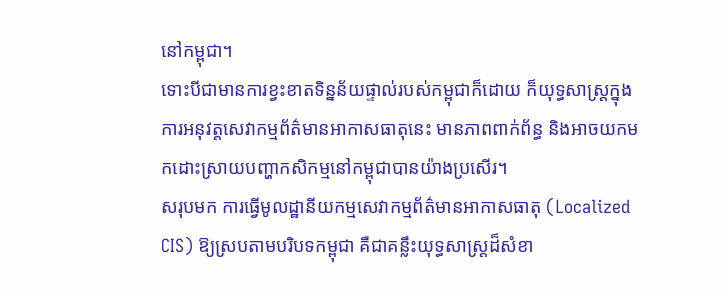នៅកម្ពុជា។
ទោះបីជាមានការខ្វះខាតទិន្នន័យផ្ទាល់របស់កម្ពុជាក៏ដោយ ក៏យុទ្ធសាស្ត្រក្នុងការអនុវត្តសេវាកម្មព័ត៌មានអាកាសធាតុនេះ មានភាពពាក់ព័ន្ធ និងអាចយកមកដោះស្រាយបញ្ហាកសិកម្មនៅកម្ពុជាបានយ៉ាងប្រសើរ។
សរុបមក ការធ្វើមូលដ្ឋានីយកម្មសេវាកម្មព័ត៌មានអាកាសធាតុ (Localized CIS) ឱ្យស្របតាមបរិបទកម្ពុជា គឺជាគន្លឹះយុទ្ធសាស្រ្តដ៏សំខា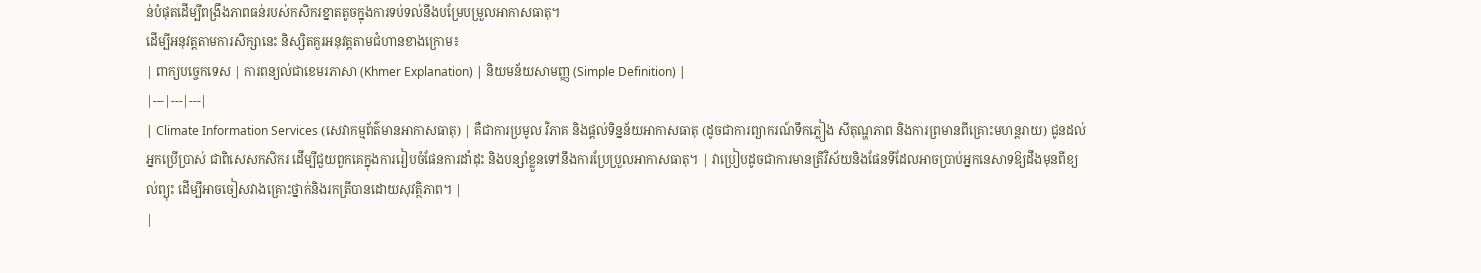ន់បំផុតដើម្បីពង្រឹងភាពធន់របស់កសិករខ្នាតតូចក្នុងការទប់ទល់នឹងបម្រែបម្រួលអាកាសធាតុ។
ដើម្បីអនុវត្តតាមការសិក្សានេះ និស្សិតគួរអនុវត្តតាមជំហានខាងក្រោម៖
| ពាក្យបច្ចេកទេស | ការពន្យល់ជាខេមរភាសា (Khmer Explanation) | និយមន័យសាមញ្ញ (Simple Definition) |
|---|---|---|
| Climate Information Services (សេវាកម្មព័ត៌មានអាកាសធាតុ) | គឺជាការប្រមូល វិភាគ និងផ្តល់ទិន្នន័យអាកាសធាតុ (ដូចជាការព្យាករណ៍ទឹកភ្លៀង សីតុណ្ហភាព និងការព្រមានពីគ្រោះមហន្តរាយ) ជូនដល់អ្នកប្រើប្រាស់ ជាពិសេសកសិករ ដើម្បីជួយពួកគេក្នុងការរៀបចំផែនការដាំដុះ និងបន្សាំខ្លួនទៅនឹងការប្រែប្រួលអាកាសធាតុ។ | វាប្រៀបដូចជាការមានត្រីវិស័យនិងផែនទីដែលអាចប្រាប់អ្នកនេសាទឱ្យដឹងមុនពីខ្យល់ព្យុះ ដើម្បីអាចចៀសវាងគ្រោះថ្នាក់និងរកត្រីបានដោយសុវត្ថិភាព។ |
|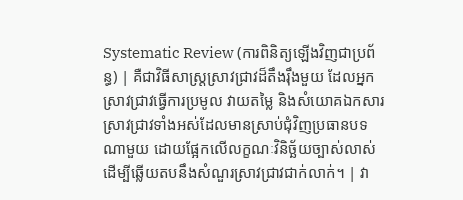Systematic Review (ការពិនិត្យឡើងវិញជាប្រព័ន្ធ) | គឺជាវិធីសាស្ត្រស្រាវជ្រាវដ៏តឹងរ៉ឹងមួយ ដែលអ្នកស្រាវជ្រាវធ្វើការប្រមូល វាយតម្លៃ និងសំយោគឯកសារស្រាវជ្រាវទាំងអស់ដែលមានស្រាប់ជុំវិញប្រធានបទណាមួយ ដោយផ្អែកលើលក្ខណៈវិនិច្ឆ័យច្បាស់លាស់ ដើម្បីឆ្លើយតបនឹងសំណួរស្រាវជ្រាវជាក់លាក់។ | វា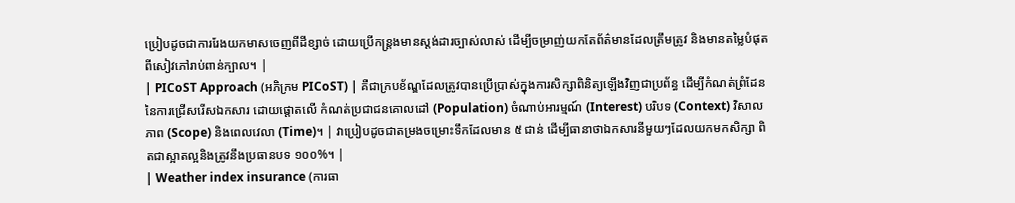ប្រៀបដូចជាការរែងយកមាសចេញពីដីខ្សាច់ ដោយប្រើកន្ត្រងមានស្តង់ដារច្បាស់លាស់ ដើម្បីចម្រាញ់យកតែព័ត៌មានដែលត្រឹមត្រូវ និងមានតម្លៃបំផុតពីសៀវភៅរាប់ពាន់ក្បាល។ |
| PICoST Approach (អភិក្រម PICoST) | គឺជាក្របខ័ណ្ឌដែលត្រូវបានប្រើប្រាស់ក្នុងការសិក្សាពិនិត្យឡើងវិញជាប្រព័ន្ធ ដើម្បីកំណត់ព្រំដែននៃការជ្រើសរើសឯកសារ ដោយផ្តោតលើ កំណត់ប្រជាជនគោលដៅ (Population) ចំណាប់អារម្មណ៍ (Interest) បរិបទ (Context) វិសាលភាព (Scope) និងពេលវេលា (Time)។ | វាប្រៀបដូចជាតម្រងចម្រោះទឹកដែលមាន ៥ ជាន់ ដើម្បីធានាថាឯកសារនីមួយៗដែលយកមកសិក្សា ពិតជាស្អាតល្អនិងត្រូវនឹងប្រធានបទ ១០០%។ |
| Weather index insurance (ការធា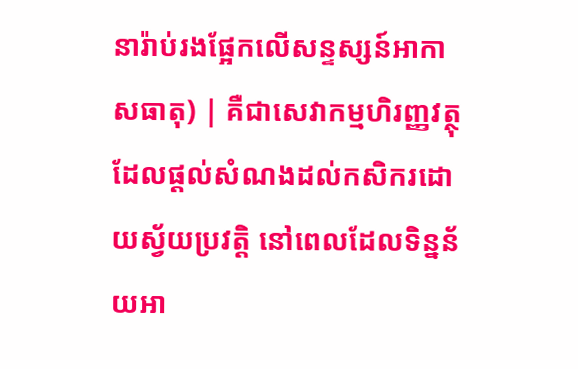នារ៉ាប់រងផ្អែកលើសន្ទស្សន៍អាកាសធាតុ) | គឺជាសេវាកម្មហិរញ្ញវត្ថុដែលផ្តល់សំណងដល់កសិករដោយស្វ័យប្រវត្តិ នៅពេលដែលទិន្នន័យអា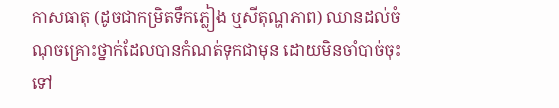កាសធាតុ (ដូចជាកម្រិតទឹកភ្លៀង ឬសីតុណ្ហភាព) ឈានដល់ចំណុចគ្រោះថ្នាក់ដែលបានកំណត់ទុកជាមុន ដោយមិនចាំបាច់ចុះទៅ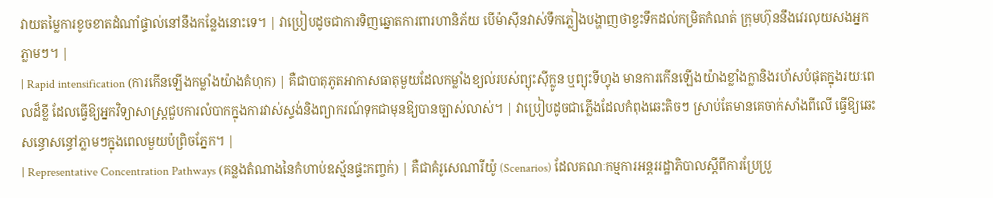វាយតម្លៃការខូចខាតដំណាំផ្ទាល់នៅនឹងកន្លែងនោះទេ។ | វាប្រៀបដូចជាការទិញឆ្នោតការពារហានិភ័យ បើម៉ាស៊ីនវាស់ទឹកភ្លៀងបង្ហាញថាខ្វះទឹកដល់កម្រិតកំណត់ ក្រុមហ៊ុននឹងវេរលុយសងអ្នកភ្លាមៗ។ |
| Rapid intensification (ការកើនឡើងកម្លាំងយ៉ាងគំហុក) | គឺជាបាតុភូតអាកាសធាតុមួយដែលកម្លាំងខ្យល់របស់ព្យុះស៊ីក្លូន ឬព្យុះទីហ្វុង មានការកើនឡើងយ៉ាងខ្លាំងក្លានិងរហ័សបំផុតក្នុងរយៈពេលដ៏ខ្លី ដែលធ្វើឱ្យអ្នកវិទ្យាសាស្ត្រជួបការលំបាកក្នុងការវាស់ស្ទង់និងព្យាករណ៍ទុកជាមុនឱ្យបានច្បាស់លាស់។ | វាប្រៀបដូចជាភ្លើងដែលកំពុងឆេះតិចៗ ស្រាប់តែមានគេចាក់សាំងពីលើ ធ្វើឱ្យឆេះសន្ធោសន្ធៅភ្លាមៗក្នុងពេលមួយប៉ព្រិចភ្នែក។ |
| Representative Concentration Pathways (គន្លងតំណាងនៃកំហាប់ឧស្ម័នផ្ទះកញ្ចក់) | គឺជាគំរូសេណារីយ៉ូ (Scenarios) ដែលគណៈកម្មការអន្តររដ្ឋាភិបាលស្តីពីការប្រែប្រួ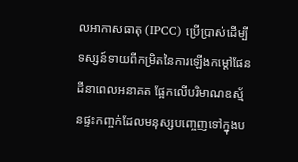លអាកាសធាតុ (IPCC) ប្រើប្រាស់ដើម្បីទស្សន៍ទាយពីកម្រិតនៃការឡើងកម្តៅផែនដីនាពេលអនាគត ផ្អែកលើបរិមាណឧស្ម័នផ្ទះកញ្ចក់ដែលមនុស្សបញ្ចេញទៅក្នុងប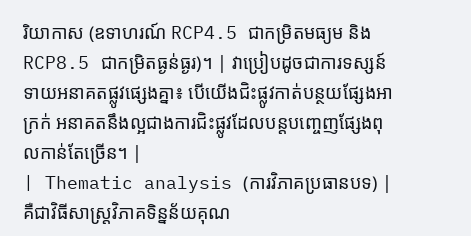រិយាកាស (ឧទាហរណ៍ RCP4.5 ជាកម្រិតមធ្យម និង RCP8.5 ជាកម្រិតធ្ងន់ធ្ងរ)។ | វាប្រៀបដូចជាការទស្សន៍ទាយអនាគតផ្លូវផ្សេងគ្នា៖ បើយើងជិះផ្លូវកាត់បន្ថយផ្សែងអាក្រក់ អនាគតនឹងល្អជាងការជិះផ្លូវដែលបន្តបញ្ចេញផ្សែងពុលកាន់តែច្រើន។ |
| Thematic analysis (ការវិភាគប្រធានបទ) | គឺជាវិធីសាស្ត្រវិភាគទិន្នន័យគុណ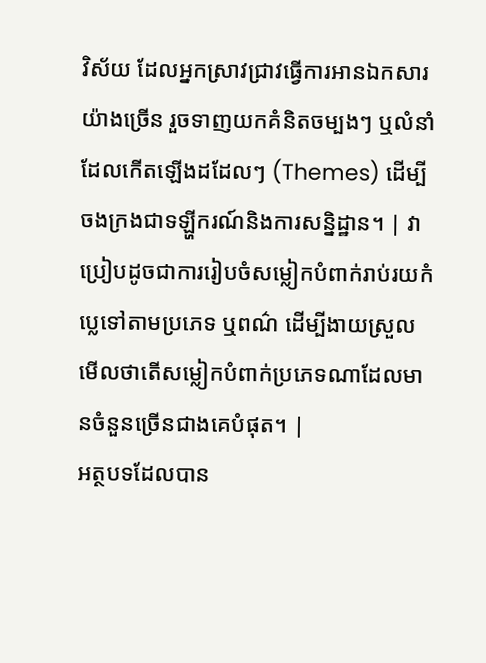វិស័យ ដែលអ្នកស្រាវជ្រាវធ្វើការអានឯកសារយ៉ាងច្រើន រួចទាញយកគំនិតចម្បងៗ ឬលំនាំដែលកើតឡើងដដែលៗ (Themes) ដើម្បីចងក្រងជាទឡ្ហីករណ៍និងការសន្និដ្ឋាន។ | វាប្រៀបដូចជាការរៀបចំសម្លៀកបំពាក់រាប់រយកំប្លេទៅតាមប្រភេទ ឬពណ៌ ដើម្បីងាយស្រួលមើលថាតើសម្លៀកបំពាក់ប្រភេទណាដែលមានចំនួនច្រើនជាងគេបំផុត។ |
អត្ថបទដែលបាន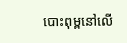បោះពុម្ពនៅលើ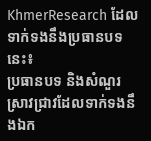KhmerResearch ដែលទាក់ទងនឹងប្រធានបទនេះ៖
ប្រធានបទ និងសំណួរស្រាវជ្រាវដែលទាក់ទងនឹងឯក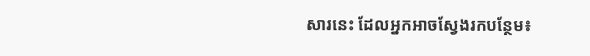សារនេះ ដែលអ្នកអាចស្វែងរកបន្ថែម៖